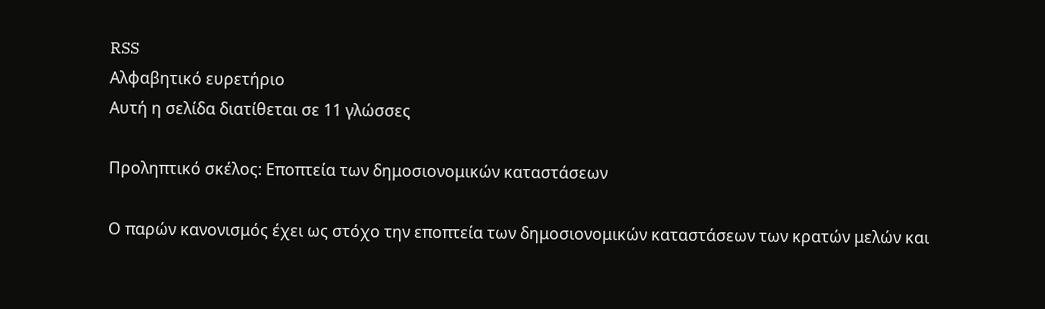RSS
Αλφαβητικό ευρετήριο
Αυτή η σελίδα διατίθεται σε 11 γλώσσες

Προληπτικό σκέλος: Εποπτεία των δημοσιονομικών καταστάσεων

Ο παρών κανονισμός έχει ως στόχο την εποπτεία των δημοσιονομικών καταστάσεων των κρατών μελών και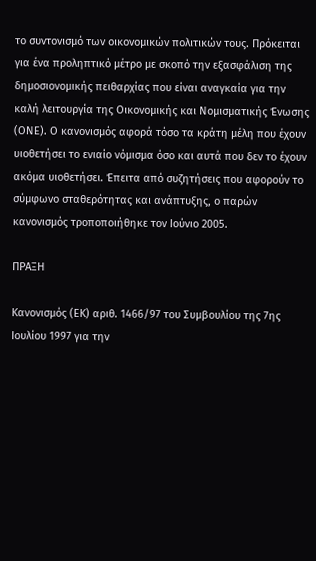το συντονισμό των οικονομικών πολιτικών τους. Πρόκειται για ένα προληπτικό μέτρο με σκοπό την εξασφάλιση της δημοσιονομικής πειθαρχίας που είναι αναγκαία για την καλή λειτουργία της Οικονομικής και Νομισματικής Ένωσης (ΟΝΕ). Ο κανονισμός αφορά τόσο τα κράτη μέλη που έχουν υιοθετήσει το ενιαίο νόμισμα όσο και αυτά που δεν το έχουν ακόμα υιοθετήσει. Έπειτα από συζητήσεις που αφορούν το σύμφωνο σταθερότητας και ανάπτυξης, ο παρών κανονισμός τροποποιήθηκε τον Ιούνιο 2005.

ΠΡΑΞΗ

Κανονισμός (ΕΚ) αριθ. 1466/97 του Συμβουλίου της 7ης Ιουλίου 1997 για την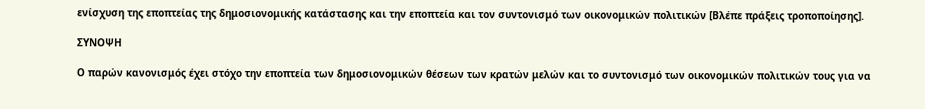ενίσχυση της εποπτείας της δημοσιονομικής κατάστασης και την εποπτεία και τον συντονισμό των οικονομικών πολιτικών [Βλέπε πράξεις τροποποίησης].

ΣΥΝΟΨΗ

Ο παρών κανονισμός έχει στόχο την εποπτεία των δημοσιονομικών θέσεων των κρατών μελών και το συντονισμό των οικονομικών πολιτικών τους για να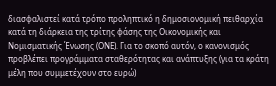διασφαλιστεί κατά τρόπο προληπτικό η δημοσιονομική πειθαρχία κατά τη διάρκεια της τρίτης φάσης της Οικονομικής και Νομισματικής Ένωσης (ΟΝΕ). Για το σκοπό αυτόν, ο κανονισμός προβλέπει προγράμματα σταθερότητας και ανάπτυξης (για τα κράτη μέλη που συμμετέχουν στο ευρώ)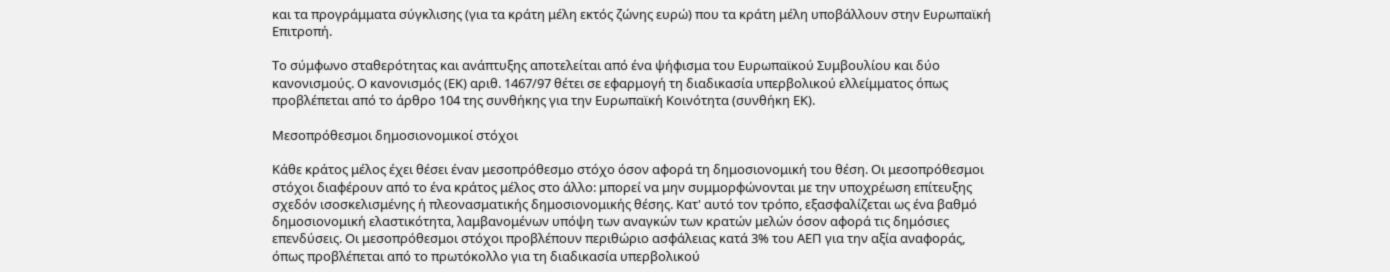και τα προγράμματα σύγκλισης (για τα κράτη μέλη εκτός ζώνης ευρώ) που τα κράτη μέλη υποβάλλουν στην Ευρωπαϊκή Επιτροπή.

Το σύμφωνο σταθερότητας και ανάπτυξης αποτελείται από ένα ψήφισμα του Ευρωπαϊκού Συμβουλίου και δύο κανονισμούς. Ο κανονισμός (ΕΚ) αριθ. 1467/97 θέτει σε εφαρμογή τη διαδικασία υπερβολικού ελλείμματος όπως προβλέπεται από το άρθρο 104 της συνθήκης για την Ευρωπαϊκή Κοινότητα (συνθήκη ΕΚ).

Μεσοπρόθεσμοι δημοσιονομικοί στόχοι

Κάθε κράτος μέλος έχει θέσει έναν μεσοπρόθεσμο στόχο όσον αφορά τη δημοσιονομική του θέση. Οι μεσοπρόθεσμοι στόχοι διαφέρουν από το ένα κράτος μέλος στο άλλο: μπορεί να μην συμμορφώνονται με την υποχρέωση επίτευξης σχεδόν ισοσκελισμένης ή πλεονασματικής δημοσιονομικής θέσης. Κατ' αυτό τον τρόπο, εξασφαλίζεται ως ένα βαθμό δημοσιονομική ελαστικότητα, λαμβανομένων υπόψη των αναγκών των κρατών μελών όσον αφορά τις δημόσιες επενδύσεις. Οι μεσοπρόθεσμοι στόχοι προβλέπουν περιθώριο ασφάλειας κατά 3% του ΑΕΠ για την αξία αναφοράς, όπως προβλέπεται από το πρωτόκολλο για τη διαδικασία υπερβολικού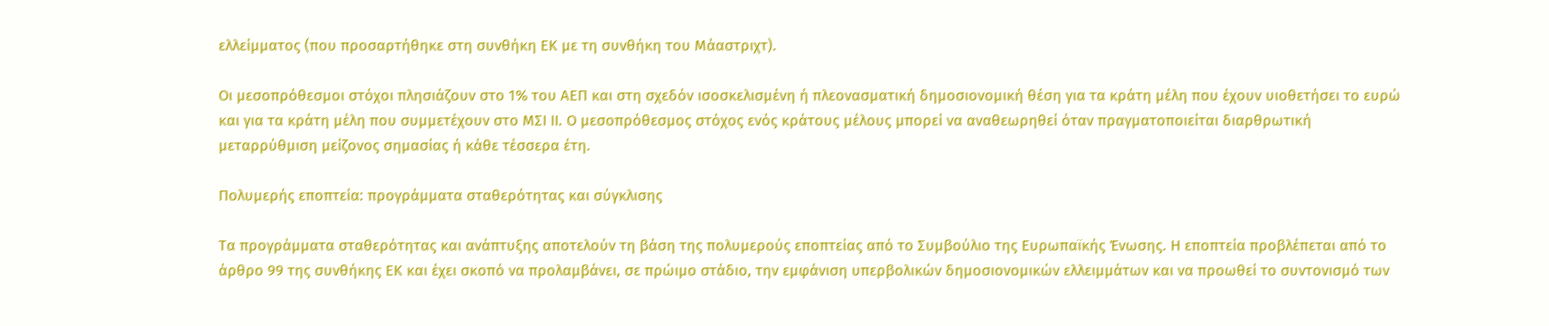ελλείμματος (που προσαρτήθηκε στη συνθήκη ΕΚ με τη συνθήκη του Μάαστριχτ).

Οι μεσοπρόθεσμοι στόχοι πλησιάζουν στο 1% του ΑΕΠ και στη σχεδόν ισοσκελισμένη ή πλεονασματική δημοσιονομική θέση για τα κράτη μέλη που έχουν υιοθετήσει το ευρώ και για τα κράτη μέλη που συμμετέχουν στο ΜΣΙ ΙΙ. Ο μεσοπρόθεσμος στόχος ενός κράτους μέλους μπορεί να αναθεωρηθεί όταν πραγματοποιείται διαρθρωτική μεταρρύθμιση μείζονος σημασίας ή κάθε τέσσερα έτη.

Πολυμερής εποπτεία: προγράμματα σταθερότητας και σύγκλισης

Τα προγράμματα σταθερότητας και ανάπτυξης αποτελούν τη βάση της πολυμερούς εποπτείας από το Συμβούλιο της Ευρωπαϊκής Ένωσης. Η εποπτεία προβλέπεται από το άρθρο 99 της συνθήκης ΕΚ και έχει σκοπό να προλαμβάνει, σε πρώιμο στάδιο, την εμφάνιση υπερβολικών δημοσιονομικών ελλειμμάτων και να προωθεί το συντονισμό των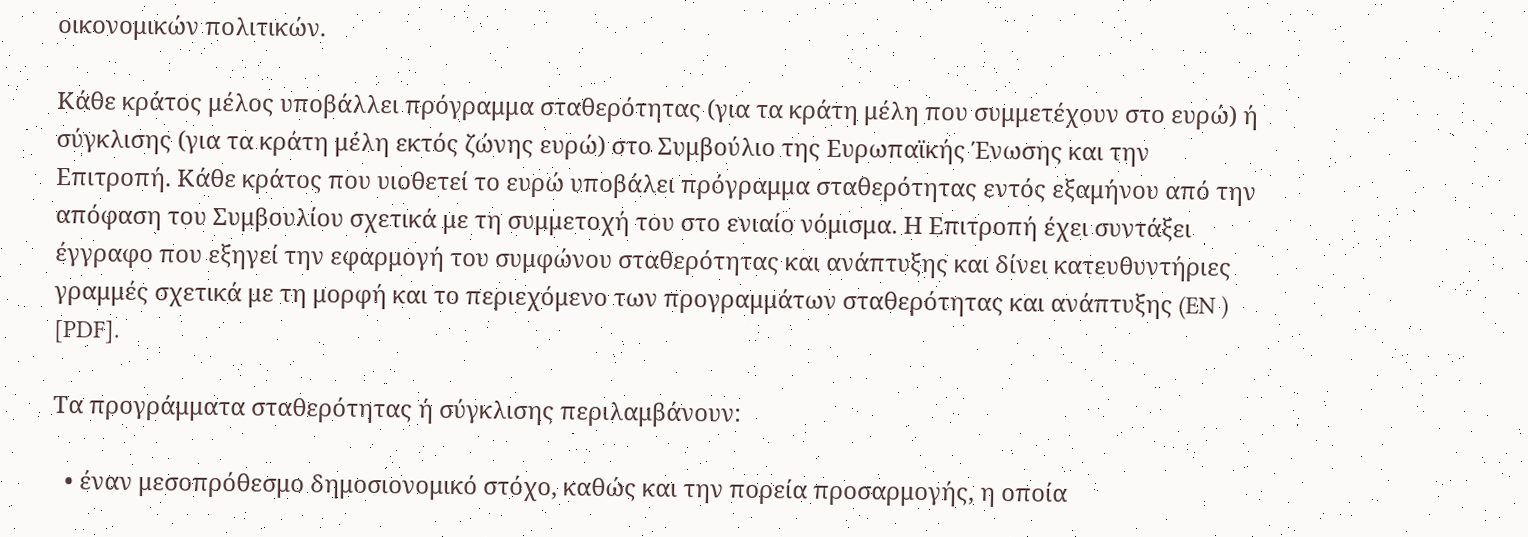οικονομικών πολιτικών.

Κάθε κράτος μέλος υποβάλλει πρόγραμμα σταθερότητας (για τα κράτη μέλη που συμμετέχουν στο ευρώ) ή σύγκλισης (για τα κράτη μέλη εκτός ζώνης ευρώ) στο Συμβούλιο της Ευρωπαϊκής Ένωσης και την Επιτροπή. Κάθε κράτος που υιοθετεί το ευρώ υποβάλει πρόγραμμα σταθερότητας εντός εξαμήνου από την απόφαση του Συμβουλίου σχετικά με τη συμμετοχή του στο ενιαίο νόμισμα. Η Επιτροπή έχει συντάξει έγγραφο που εξηγεί την εφαρμογή του συμφώνου σταθερότητας και ανάπτυξης και δίνει κατευθυντήριες γραμμές σχετικά με τη μορφή και το περιεχόμενο των προγραμμάτων σταθερότητας και ανάπτυξης (EN ) [PDF].

Τα προγράμματα σταθερότητας ή σύγκλισης περιλαμβάνουν:

  • έναν μεσοπρόθεσμο δημοσιονομικό στόχο, καθώς και την πορεία προσαρμογής, η οποία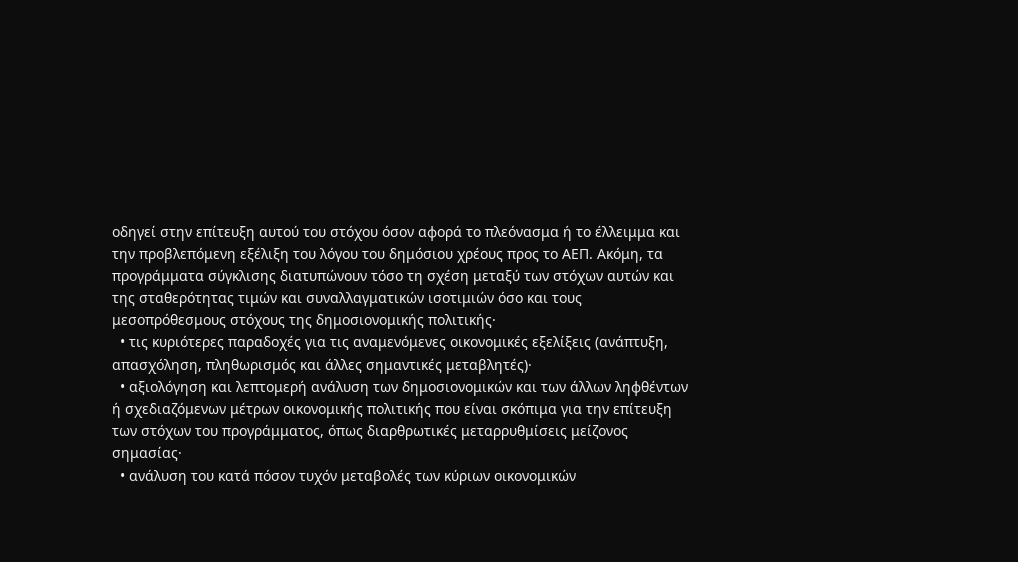οδηγεί στην επίτευξη αυτού του στόχου όσον αφορά το πλεόνασμα ή το έλλειμμα και την προβλεπόμενη εξέλιξη του λόγου του δημόσιου χρέους προς το ΑΕΠ. Ακόμη, τα προγράμματα σύγκλισης διατυπώνουν τόσο τη σχέση μεταξύ των στόχων αυτών και της σταθερότητας τιμών και συναλλαγματικών ισοτιμιών όσο και τους μεσοπρόθεσμους στόχους της δημοσιονομικής πολιτικής·
  • τις κυριότερες παραδοχές για τις αναμενόμενες οικονομικές εξελίξεις (ανάπτυξη, απασχόληση, πληθωρισμός και άλλες σημαντικές μεταβλητές)·
  • αξιολόγηση και λεπτομερή ανάλυση των δημοσιονομικών και των άλλων ληφθέντων ή σχεδιαζόμενων μέτρων οικονομικής πολιτικής που είναι σκόπιμα για την επίτευξη των στόχων του προγράμματος, όπως διαρθρωτικές μεταρρυθμίσεις μείζονος σημασίας·
  • ανάλυση του κατά πόσον τυχόν μεταβολές των κύριων οικονομικών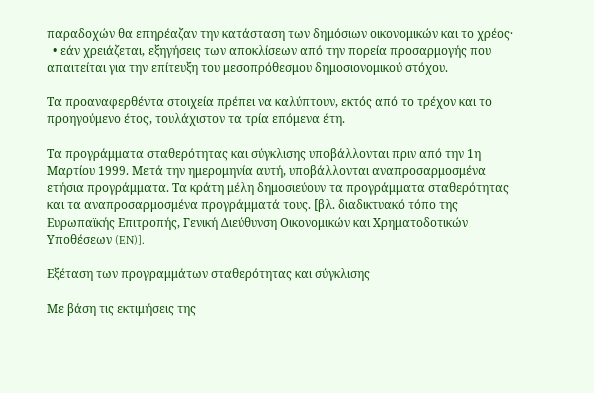παραδοχών θα επηρέαζαν την κατάσταση των δημόσιων οικονομικών και το χρέος·
  • εάν χρειάζεται, εξηγήσεις των αποκλίσεων από την πορεία προσαρμογής που απαιτείται για την επίτευξη του μεσοπρόθεσμου δημοσιονομικού στόχου.

Τα προαναφερθέντα στοιχεία πρέπει να καλύπτουν, εκτός από το τρέχον και το προηγούμενο έτος, τουλάχιστον τα τρία επόμενα έτη.

Τα προγράμματα σταθερότητας και σύγκλισης υποβάλλονται πριν από την 1η Μαρτίου 1999. Μετά την ημερομηνία αυτή, υποβάλλονται αναπροσαρμοσμένα ετήσια προγράμματα. Τα κράτη μέλη δημοσιεύουν τα προγράμματα σταθερότητας και τα αναπροσαρμοσμένα προγράμματά τους. [βλ. διαδικτυακό τόπο της Ευρωπαϊκής Επιτροπής, Γενική Διεύθυνση Οικονομικών και Χρηματοδοτικών Υποθέσεων (EN)].

Εξέταση των προγραμμάτων σταθερότητας και σύγκλισης

Με βάση τις εκτιμήσεις της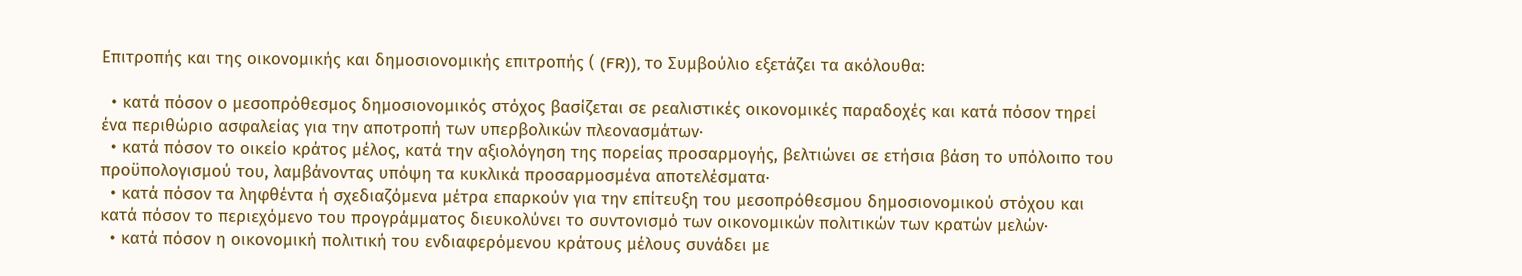Επιτροπής και της οικονομικής και δημοσιονομικής επιτροπής ( (FR)), το Συμβούλιο εξετάζει τα ακόλουθα:

  • κατά πόσον ο μεσοπρόθεσμος δημοσιονομικός στόχος βασίζεται σε ρεαλιστικές οικονομικές παραδοχές και κατά πόσον τηρεί ένα περιθώριο ασφαλείας για την αποτροπή των υπερβολικών πλεονασμάτων·
  • κατά πόσον το οικείο κράτος μέλος, κατά την αξιολόγηση της πορείας προσαρμογής, βελτιώνει σε ετήσια βάση το υπόλοιπο του προϋπολογισμού του, λαμβάνοντας υπόψη τα κυκλικά προσαρμοσμένα αποτελέσματα·
  • κατά πόσον τα ληφθέντα ή σχεδιαζόμενα μέτρα επαρκούν για την επίτευξη του μεσοπρόθεσμου δημοσιονομικού στόχου και κατά πόσον το περιεχόμενο του προγράμματος διευκολύνει το συντονισμό των οικονομικών πολιτικών των κρατών μελών·
  • κατά πόσον η οικονομική πολιτική του ενδιαφερόμενου κράτους μέλους συνάδει με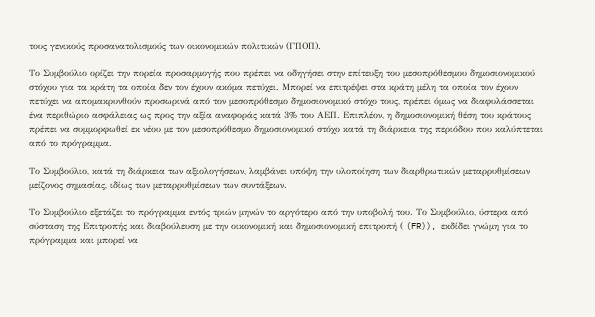τους γενικούς προσανατολισμούς των οικονομικών πολιτικών (ΓΠΟΠ).

Το Συμβούλιο ορίζει την πορεία προσαρμογής που πρέπει να οδηγήσει στην επίτευξη του μεσοπρόθεσμου δημοσιονομικού στόχου για τα κράτη τα οποία δεν τον έχουν ακόμα πετύχει. Μπορεί να επιτρέψει στα κράτη μέλη τα οποία τον έχουν πετύχει να απομακρυνθούν προσωρινά από τον μεσοπρόθεσμο δημοσιονομικό στόχο τους, πρέπει όμως να διαφυλάσσεται ένα περιθώριο ασφάλειας ως προς την αξία αναφοράς κατά 3% του ΑΕΠ. Επιπλέον, η δημοσιονομική θέση του κράτους πρέπει να συμμορφωθεί εκ νέου με τον μεσοπρόθεσμο δημοσιονομικό στόχο κατά τη διάρκεια της περιόδου που καλύπτεται από το πρόγραμμα.

Το Συμβούλιο, κατά τη διάρκεια των αξιολογήσεων, λαμβάνει υπόψη την υλοποίηση των διαρθρωτικών μεταρρυθμίσεων μείζονος σημασίας, ιδίως των μεταρρυθμίσεων των συντάξεων.

Το Συμβούλιο εξετάζει το πρόγραμμα εντός τριών μηνών το αργότερο από την υποβολή του. Το Συμβούλιο, ύστερα από σύσταση της Επιτροπής και διαβούλευση με την οικονομική και δημοσιονομική επιτροπή ( (FR)), εκδίδει γνώμη για το πρόγραμμα και μπορεί να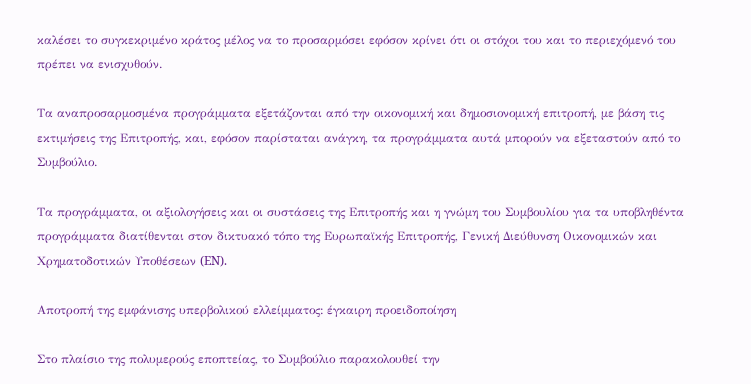καλέσει το συγκεκριμένο κράτος μέλος να το προσαρμόσει εφόσον κρίνει ότι οι στόχοι του και το περιεχόμενό του πρέπει να ενισχυθούν.

Τα αναπροσαρμοσμένα προγράμματα εξετάζονται από την οικονομική και δημοσιονομική επιτροπή, με βάση τις εκτιμήσεις της Επιτροπής, και, εφόσον παρίσταται ανάγκη, τα προγράμματα αυτά μπορούν να εξεταστούν από το Συμβούλιο.

Τα προγράμματα, οι αξιολογήσεις και οι συστάσεις της Επιτροπής και η γνώμη του Συμβουλίου για τα υποβληθέντα προγράμματα διατίθενται στον δικτυακό τόπο της Ευρωπαϊκής Επιτροπής, Γενική Διεύθυνση Οικονομικών και Χρηματοδοτικών Υποθέσεων (EN).

Αποτροπή της εμφάνισης υπερβολικού ελλείμματος: έγκαιρη προειδοποίηση

Στο πλαίσιο της πολυμερούς εποπτείας, το Συμβούλιο παρακολουθεί την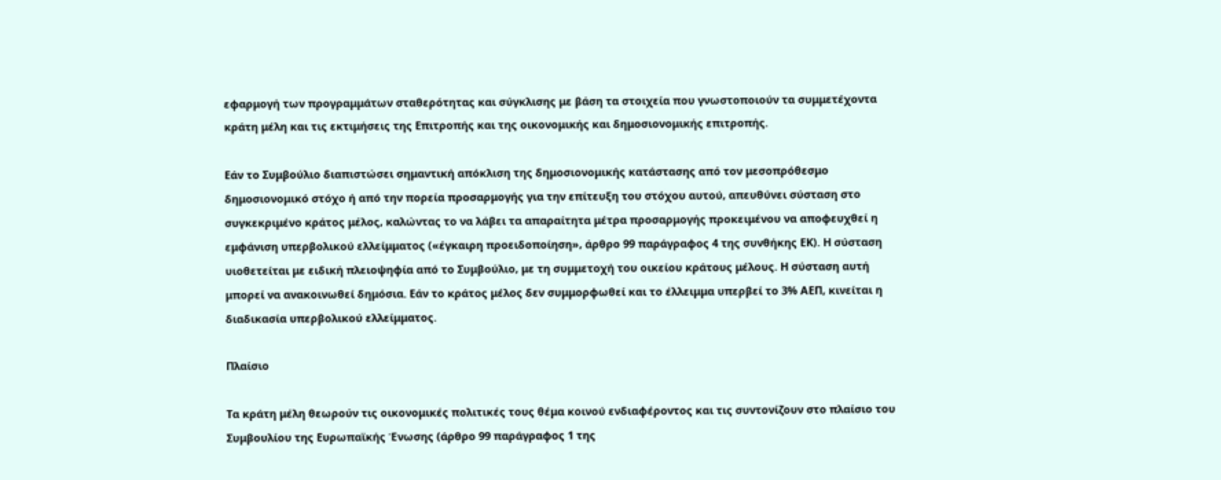εφαρμογή των προγραμμάτων σταθερότητας και σύγκλισης με βάση τα στοιχεία που γνωστοποιούν τα συμμετέχοντα κράτη μέλη και τις εκτιμήσεις της Επιτροπής και της οικονομικής και δημοσιονομικής επιτροπής.

Εάν το Συμβούλιο διαπιστώσει σημαντική απόκλιση της δημοσιονομικής κατάστασης από τον μεσοπρόθεσμο δημοσιονομικό στόχο ή από την πορεία προσαρμογής για την επίτευξη του στόχου αυτού, απευθύνει σύσταση στο συγκεκριμένο κράτος μέλος, καλώντας το να λάβει τα απαραίτητα μέτρα προσαρμογής προκειμένου να αποφευχθεί η εμφάνιση υπερβολικού ελλείμματος («έγκαιρη προειδοποίηση», άρθρο 99 παράγραφος 4 της συνθήκης ΕΚ). Η σύσταση υιοθετείται με ειδική πλειοψηφία από το Συμβούλιο, με τη συμμετοχή του οικείου κράτους μέλους. Η σύσταση αυτή μπορεί να ανακοινωθεί δημόσια. Εάν το κράτος μέλος δεν συμμορφωθεί και το έλλειμμα υπερβεί το 3% ΑΕΠ, κινείται η διαδικασία υπερβολικού ελλείμματος.

Πλαίσιο

Τα κράτη μέλη θεωρούν τις οικονομικές πολιτικές τους θέμα κοινού ενδιαφέροντος και τις συντονίζουν στο πλαίσιο του Συμβουλίου της Ευρωπαϊκής Ένωσης (άρθρο 99 παράγραφος 1 της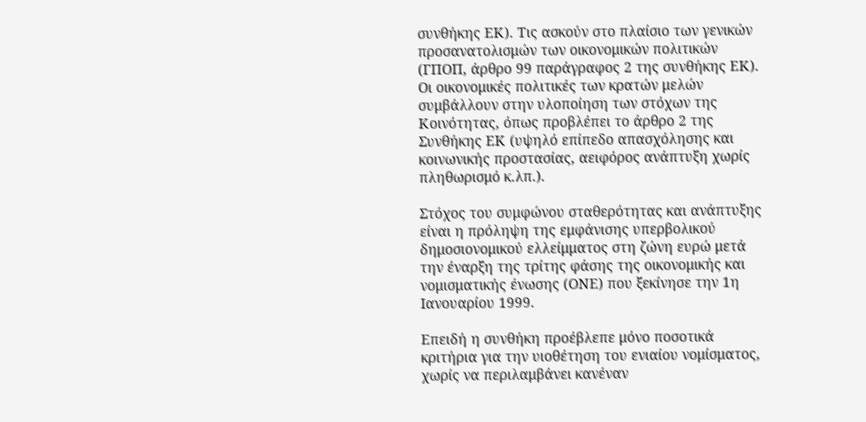συνθήκης ΕΚ). Τις ασκούν στο πλαίσιο των γενικών προσανατολισμών των οικονομικών πολιτικών (ΓΠΟΠ, άρθρο 99 παράγραφος 2 της συνθήκης ΕΚ). Οι οικονομικές πολιτικές των κρατών μελών συμβάλλουν στην υλοποίηση των στόχων της Κοινότητας, όπως προβλέπει το άρθρο 2 της Συνθήκης ΕΚ (υψηλό επίπεδο απασχόλησης και κοινωνικής προστασίας, αειφόρος ανάπτυξη χωρίς πληθωρισμό κ.λπ.).

Στόχος του συμφώνου σταθερότητας και ανάπτυξης είναι η πρόληψη της εμφάνισης υπερβολικού δημοσιονομικού ελλείμματος στη ζώνη ευρώ μετά την έναρξη της τρίτης φάσης της οικονομικής και νομισματικής ένωσης (ΟΝΕ) που ξεκίνησε την 1η Ιανουαρίου 1999.

Επειδή η συνθήκη προέβλεπε μόνο ποσοτικά κριτήρια για την υιοθέτηση του ενιαίου νομίσματος, χωρίς να περιλαμβάνει κανέναν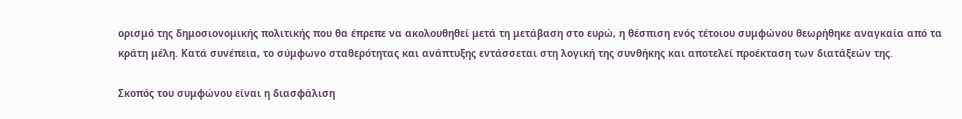ορισμό της δημοσιονομικής πολιτικής που θα έπρεπε να ακολουθηθεί μετά τη μετάβαση στο ευρώ, η θέσπιση ενός τέτοιου συμφώνου θεωρήθηκε αναγκαία από τα κράτη μέλη. Κατά συνέπεια, το σύμφωνο σταθερότητας και ανάπτυξης εντάσσεται στη λογική της συνθήκης και αποτελεί προέκταση των διατάξεών της.

Σκοπός του συμφώνου είναι η διασφάλιση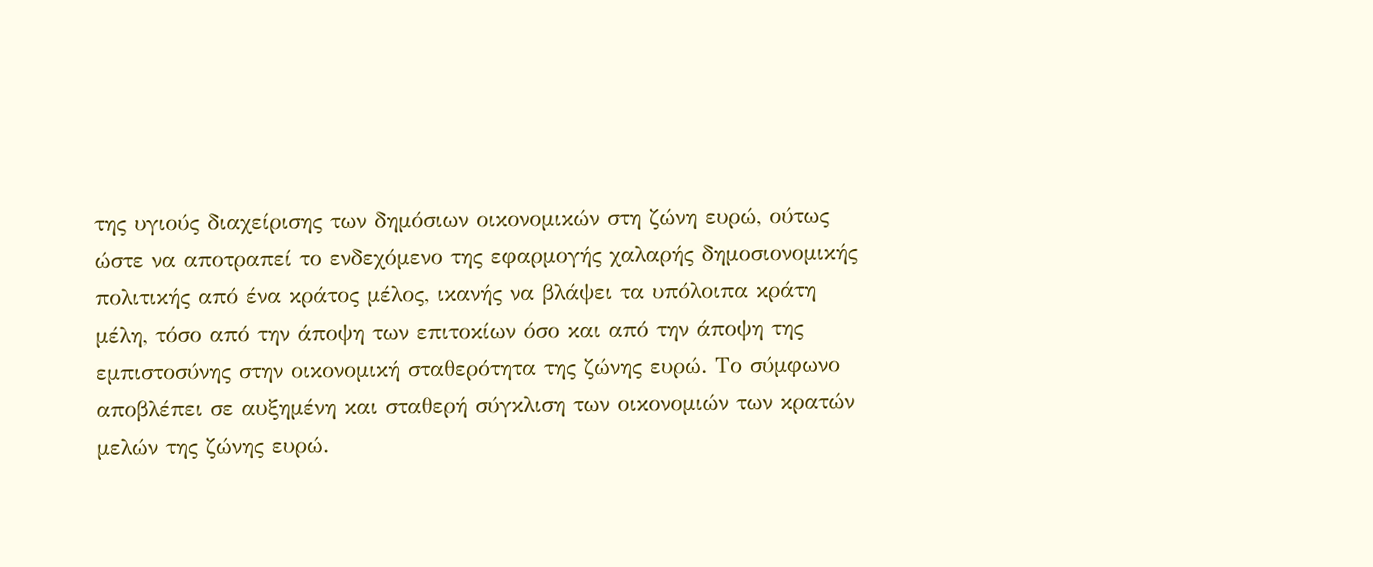της υγιούς διαχείρισης των δημόσιων οικονομικών στη ζώνη ευρώ, ούτως ώστε να αποτραπεί το ενδεχόμενο της εφαρμογής χαλαρής δημοσιονομικής πολιτικής από ένα κράτος μέλος, ικανής να βλάψει τα υπόλοιπα κράτη μέλη, τόσο από την άποψη των επιτοκίων όσο και από την άποψη της εμπιστοσύνης στην οικονομική σταθερότητα της ζώνης ευρώ. Το σύμφωνο αποβλέπει σε αυξημένη και σταθερή σύγκλιση των οικονομιών των κρατών μελών της ζώνης ευρώ.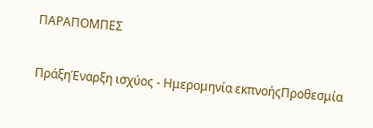ΠΑΡΑΠΟΜΠΕΣ

ΠράξηΈναρξη ισχύος - Ημερομηνία εκπνοήςΠροθεσμία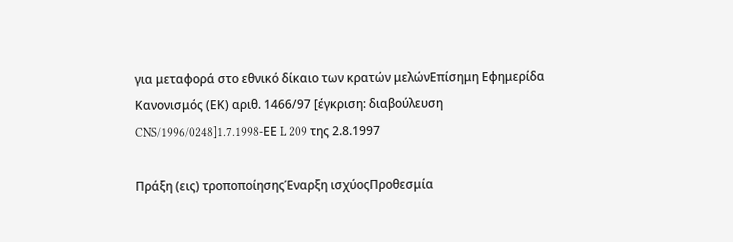για μεταφορά στο εθνικό δίκαιο των κρατών μελώνΕπίσημη Εφημερίδα
Κανονισμός (ΕΚ) αριθ. 1466/97 [έγκριση: διαβούλευση CNS/1996/0248]1.7.1998-ΕΕ L 209 της 2.8.1997

Πράξη (εις) τροποποίησηςΈναρξη ισχύοςΠροθεσμία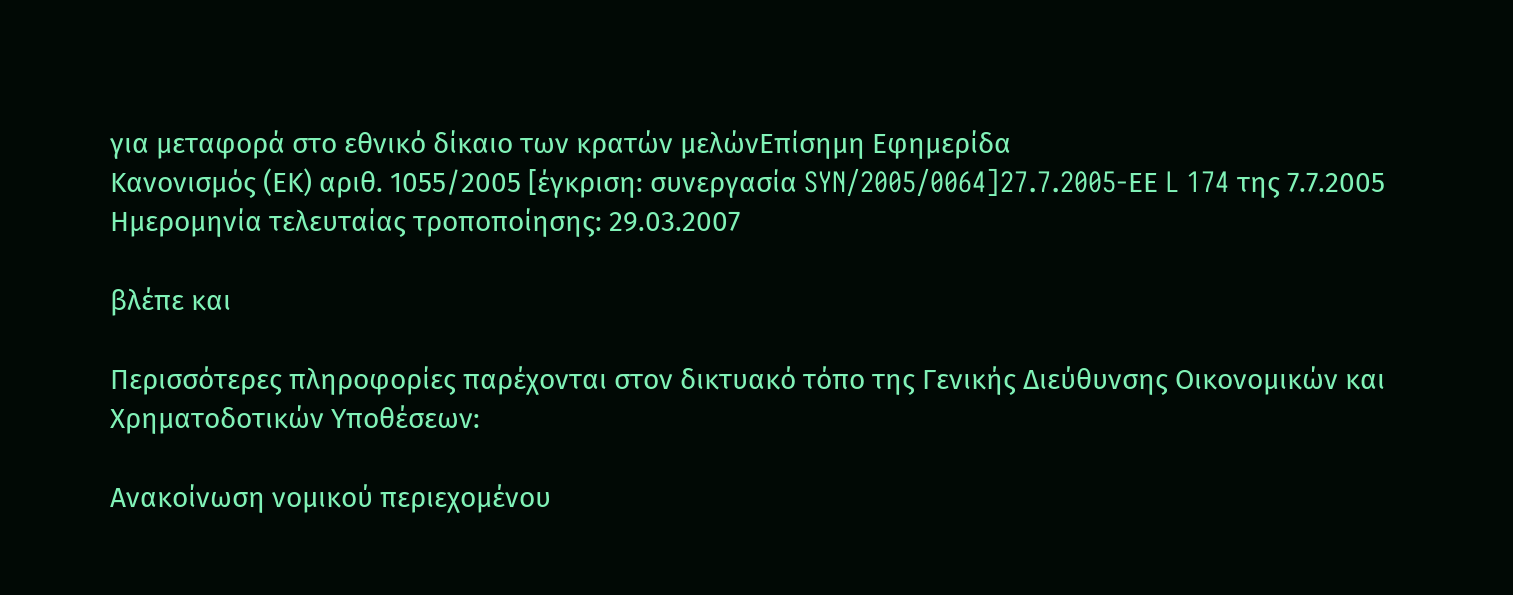για μεταφορά στο εθνικό δίκαιο των κρατών μελώνΕπίσημη Εφημερίδα
Κανονισμός (ΕΚ) αριθ. 1055/2005 [έγκριση: συνεργασία SYN/2005/0064]27.7.2005-ΕΕ L 174 της 7.7.2005
Ημερομηνία τελευταίας τροποποίησης: 29.03.2007

βλέπε και

Περισσότερες πληροφορίες παρέχονται στον δικτυακό τόπο της Γενικής Διεύθυνσης Οικονομικών και Χρηματοδοτικών Υποθέσεων:

Ανακοίνωση νομικού περιεχομένου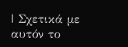| Σχετικά με αυτόν το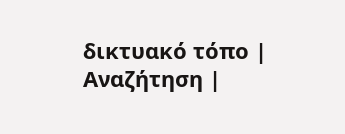δικτυακό τόπο | Αναζήτηση |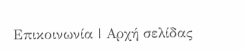Επικοινωνία | Αρχή σελίδας